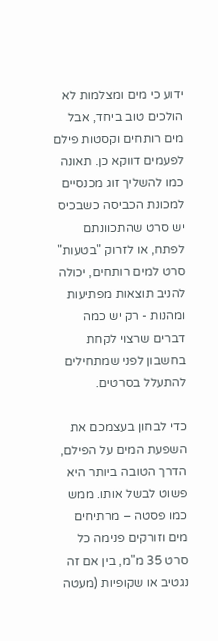ידוע כי מים ומצלמות לא הולכים טוב ביחד, אבל מים רותחים וקסטות פילם לפעמים דווקא כן. תאונה כמו להשליך זוג מכנסיים למכונת הכביסה כשבכיס יש סרט שהתכוונתם לפתח, או לזרוק "בטעות" סרט למים רותחים, יכולה להניב תוצאות מפתיעות ומהנות - רק יש כמה דברים שרצוי לקחת בחשבון לפני שמתחילים להתעלל בסרטים.

כדי לבחון בעצמכם את השפעת המים על הפילם, הדרך הטובה ביותר היא פשוט לבשל אותו. ממש כמו פסטה – מרתיחים מים וזורקים פנימה כל סרט 35 מ"מ, בין אם זה נגטיב או שקופיות (מעטה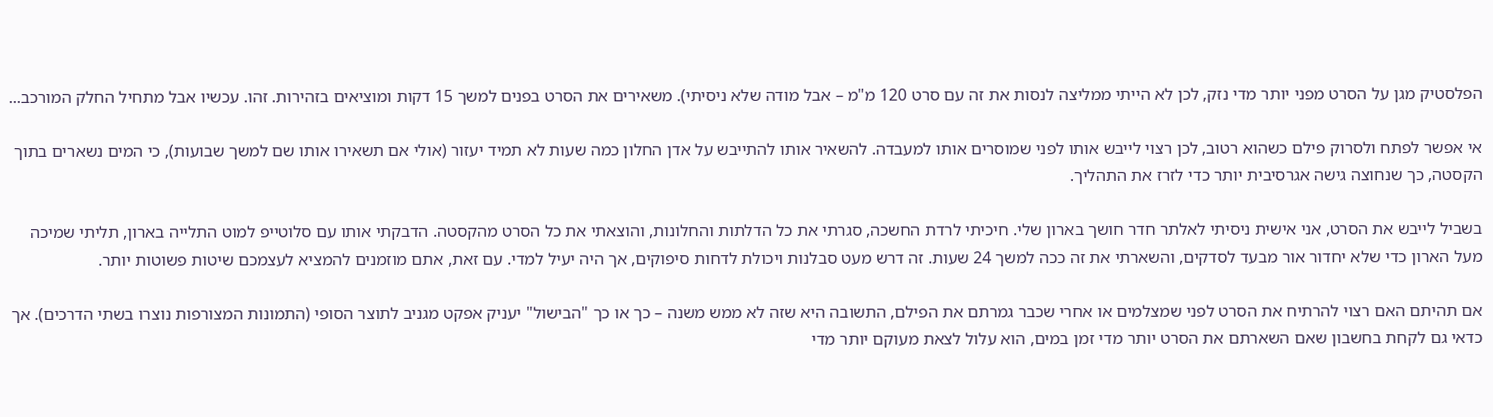הפלסטיק מגן על הסרט מפני יותר מדי נזק, לכן לא הייתי ממליצה לנסות את זה עם סרט 120 מ"מ – אבל מודה שלא ניסיתי). משאירים את הסרט בפנים למשך 15 דקות ומוציאים בזהירות. זהו. עכשיו אבל מתחיל החלק המורכב...

אי אפשר לפתח ולסרוק פילם כשהוא רטוב, לכן רצוי לייבש אותו לפני שמוסרים אותו למעבדה. להשאיר אותו להתייבש על אדן החלון כמה שעות לא תמיד יעזור (אולי אם תשאירו אותו שם למשך שבועות), כי המים נשארים בתוך הקסטה, כך שנחוצה גישה אגרסיבית יותר כדי לזרז את התהליך.

בשביל לייבש את הסרט, אני אישית ניסיתי לאלתר חדר חושך בארון שלי. חיכיתי לרדת החשכה, סגרתי את כל הדלתות והחלונות, והוצאתי את כל הסרט מהקסטה. הדבקתי אותו עם סלוטייפ למוט התלייה בארון, תליתי שמיכה מעל הארון כדי שלא יחדור אור מבעד לסדקים, והשארתי את זה ככה למשך 24 שעות. זה דרש מעט סבלנות ויכולת לדחות סיפוקים, אך היה יעיל למדי. עם זאת, אתם מוזמנים להמציא לעצמכם שיטות פשוטות יותר.

אם תהיתם האם רצוי להרתיח את הסרט לפני שמצלמים או אחרי שכבר גמרתם את הפילם, התשובה היא שזה לא ממש משנה – כך או כך "הבישול" יעניק אפקט מגניב לתוצר הסופי (התמונות המצורפות נוצרו בשתי הדרכים). אך כדאי גם לקחת בחשבון שאם השארתם את הסרט יותר מדי זמן במים, הוא עלול לצאת מעוקם יותר מדי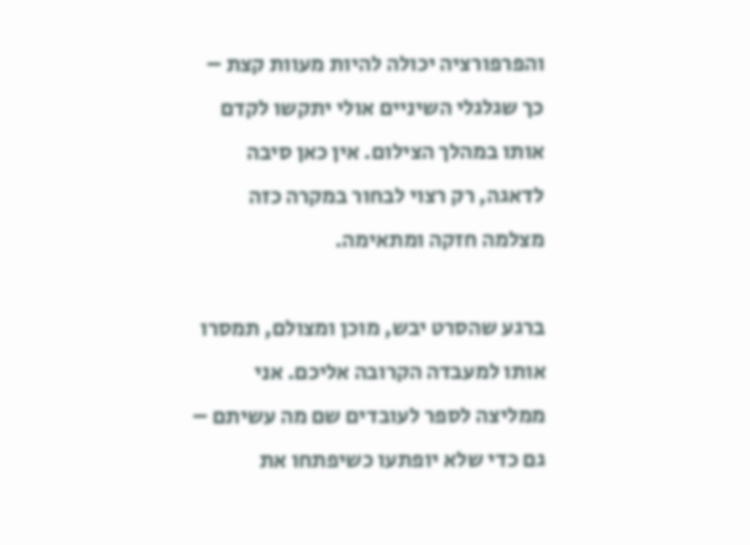והפרפורציה יכולה להיות מעוות קצת – כך שגלגלי השיניים אולי יתקשו לקדם אותו במהלך הצילום. אין כאן סיבה לדאגה, רק רצוי לבחור במקרה כזה מצלמה חזקה ומתאימה.

ברגע שהסרט יבש, מוכן ומצולם, תמסרו אותו למעבדה הקרובה אליכם. אני ממליצה לספר לעובדים שם מה עשיתם – גם כדי שלא יופתעו כשיפתחו את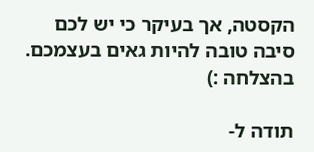הקסטה, אך בעיקר כי יש לכם סיבה טובה להיות גאים בעצמכם. בהצלחה :)

תודה ל-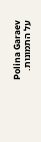Polina Garaev על התמונות.